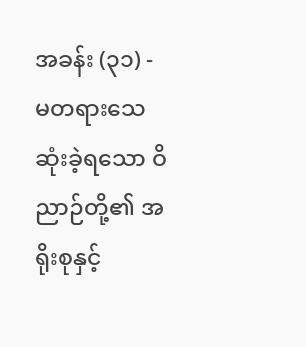အခန်း (၃၁) - မတရားသေဆုံးခဲ့ရသော ဝိညာဉ်တို့၏ အရိုးစုနှင့်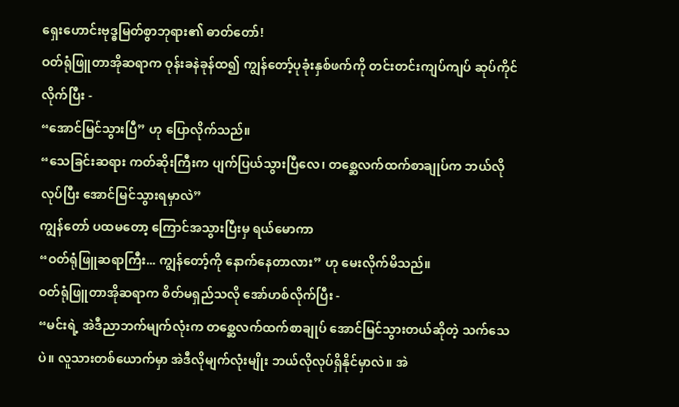ရှေးဟောင်းဗုဒ္ဓမြတ်စွာဘုရား၏ ဓာတ်တော်!
ဝတ်ရုံဖြူတာအိုဆရာက ဝုန်းခနဲခုန်ထ၍ ကျွန်တော့်ပုခုံးနှစ်ဖက်ကို တင်းတင်းကျပ်ကျပ် ဆုပ်ကိုင်လိုက်ပြီး -
“အောင်မြင်သွားပြီ” ဟု ပြောလိုက်သည်။
“သေခြင်းဆရား ကတ်ဆိုးကြီးက ပျက်ပြယ်သွားပြီလေ၊ တစ္ဆေလက်ထက်စာချုပ်က ဘယ်လိုလုပ်ပြီး အောင်မြင်သွားရမှာလဲ”
ကျွန်တော် ပထမတော့ ကြောင်အသွားပြီးမှ ရယ်မောကာ
“ဝတ်ရုံဖြူဆရာကြီး... ကျွန်တော့်ကို နောက်နေတာလား” ဟု မေးလိုက်မိသည်။
ဝတ်ရုံဖြူတာအိုဆရာက စိတ်မရှည်သလို အော်ဟစ်လိုက်ပြီး -
“မင်းရဲ့ အဲဒီညာဘက်မျက်လုံးက တစ္ဆေလက်ထက်စာချုပ် အောင်မြင်သွားတယ်ဆိုတဲ့ သက်သေပဲ။ လူသားတစ်ယောက်မှာ အဲဒီလိုမျက်လုံးမျိုး ဘယ်လိုလုပ်ရှိနိုင်မှာလဲ။ အဲ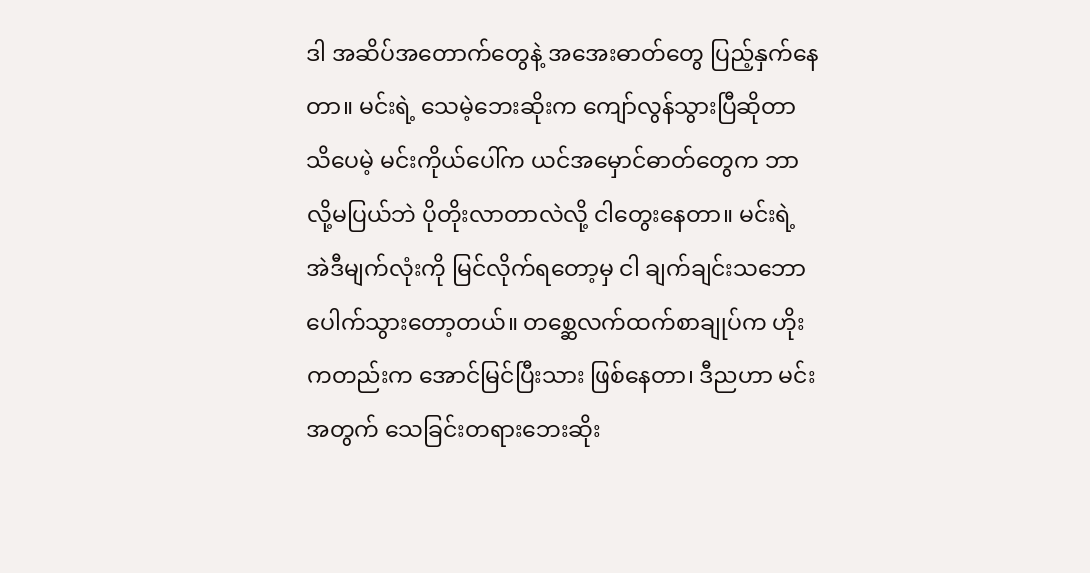ဒါ အဆိပ်အတောက်တွေနဲ့ အအေးဓာတ်တွေ ပြည့်နှက်နေတာ။ မင်းရဲ့ သေမဲ့ဘေးဆိုးက ကျော်လွန်သွားပြီဆိုတာ သိပေမဲ့ မင်းကိုယ်ပေါ်က ယင်အမှောင်ဓာတ်တွေက ဘာလို့မပြယ်ဘဲ ပိုတိုးလာတာလဲလို့ ငါတွေးနေတာ။ မင်းရဲ့ အဲဒီမျက်လုံးကို မြင်လိုက်ရတော့မှ ငါ ချက်ချင်းသဘောပေါက်သွားတော့တယ်။ တစ္ဆေလက်ထက်စာချုပ်က ဟိုးကတည်းက အောင်မြင်ပြီးသား ဖြစ်နေတာ၊ ဒီညဟာ မင်းအတွက် သေခြင်းတရားဘေးဆိုး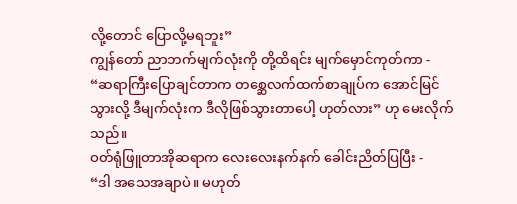လို့တောင် ပြောလို့မရဘူး”
ကျွန်တော် ညာဘက်မျက်လုံးကို တို့ထိရင်း မျက်မှောင်ကုတ်ကာ -
“ဆရာကြီးပြောချင်တာက တစ္ဆေလက်ထက်စာချုပ်က အောင်မြင်သွားလို့ ဒီမျက်လုံးက ဒီလိုဖြစ်သွားတာပေါ့ ဟုတ်လား” ဟု မေးလိုက်သည်။
ဝတ်ရုံဖြူတာအိုဆရာက လေးလေးနက်နက် ခေါင်းညိတ်ပြပြီး -
“ဒါ အသေအချာပဲ။ မဟုတ်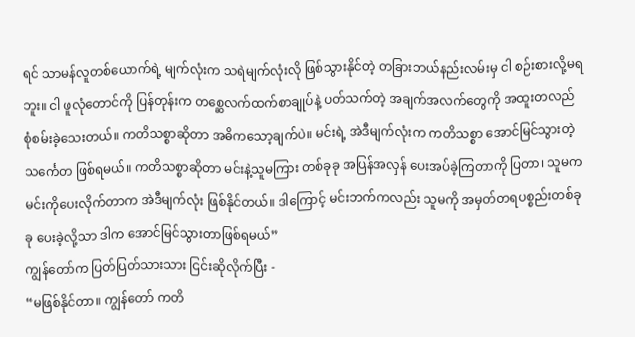ရင် သာမန်လူတစ်ယောက်ရဲ့ မျက်လုံးက သရဲမျက်လုံးလို ဖြစ်သွားနိုင်တဲ့ တခြားဘယ်နည်းလမ်းမှ ငါ စဉ်းစားလို့မရဘူး။ ငါ ဖူလုံတောင်ကို ပြန်တုန်းက တစ္ဆေလက်ထက်စာချုပ်နဲ့ ပတ်သက်တဲ့ အချက်အလက်တွေကို အထူးတလည် စုံစမ်းခဲ့သေးတယ်။ ကတိသစ္စာဆိုတာ အဓိကသော့ချက်ပဲ။ မင်းရဲ့ အဲဒီမျက်လုံးက ကတိသစ္စာ အောင်မြင်သွားတဲ့ သင်္ကေတ ဖြစ်ရမယ်။ ကတိသစ္စာဆိုတာ မင်းနဲ့သူမကြား တစ်ခုခု အပြန်အလှန် ပေးအပ်ခဲ့ကြတာကို ပြတာ၊ သူမက မင်းကိုပေးလိုက်တာက အဲဒီမျက်လုံး ဖြစ်နိုင်တယ်။ ဒါကြောင့် မင်းဘက်ကလည်း သူမကို အမှတ်တရပစ္စည်းတစ်ခုခု ပေးခဲ့လို့သာ ဒါက အောင်မြင်သွားတာဖြစ်ရမယ်”
ကျွန်တော်က ပြတ်ပြတ်သားသား ငြင်းဆိုလိုက်ပြီး -
“မဖြစ်နိုင်တာ။ ကျွန်တော် ကတိ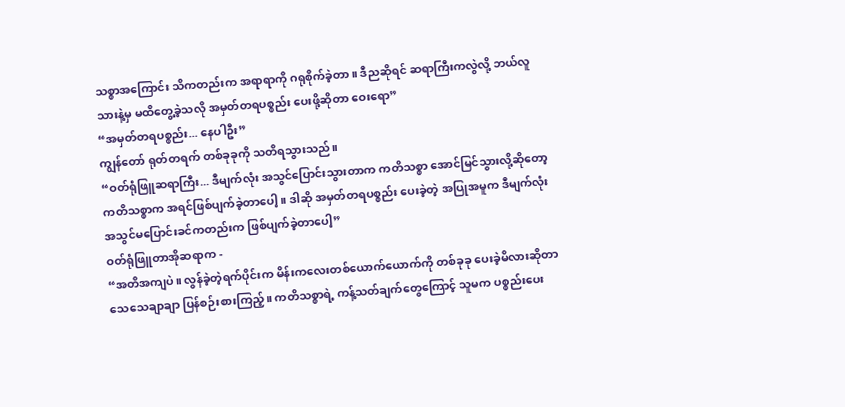သစ္စာအကြောင်း သိကတည်းက အရာရာကို ဂရုစိုက်ခဲ့တာ။ ဒီညဆိုရင် ဆရာကြီးကလွဲလို့ ဘယ်လူသားနဲ့မှ မထိတွေ့ခဲ့သလို အမှတ်တရပစ္စည်း ပေးဖို့ဆိုတာ ဝေးရော”
“အမှတ်တရပစ္စည်း... နေပါဦး”
ကျွန်တော် ရုတ်တရက် တစ်ခုခုကို သတိရသွားသည်။
“ဝတ်ရုံဖြူဆရာကြီး... ဒီမျက်လုံး အသွင်ပြောင်းသွားတာက ကတိသစ္စာ အောင်မြင်သွားလို့ဆိုတော့ ကတိသစ္စာက အရင်ဖြစ်ပျက်ခဲ့တာပေါ့။ ဒါဆို အမှတ်တရပစ္စည်း ပေးခဲ့တဲ့ အပြုအမူက ဒီမျက်လုံး အသွင်မပြောင်းခင်ကတည်းက ဖြစ်ပျက်ခဲ့တာပေါ့”
ဝတ်ရုံဖြူတာအိုဆရာက -
“အတိအကျပဲ။ လွန်ခဲ့တဲ့ရက်ပိုင်းက မိန်းကလေးတစ်ယောက်ယောက်ကို တစ်ခုခု ပေးခဲ့မိလားဆိုတာ သေသေချာချာ ပြန်စဉ်းစားကြည့်။ ကတိသစ္စာရဲ့ ကန့်သတ်ချက်တွေကြောင့် သူမက ပစ္စည်းပေး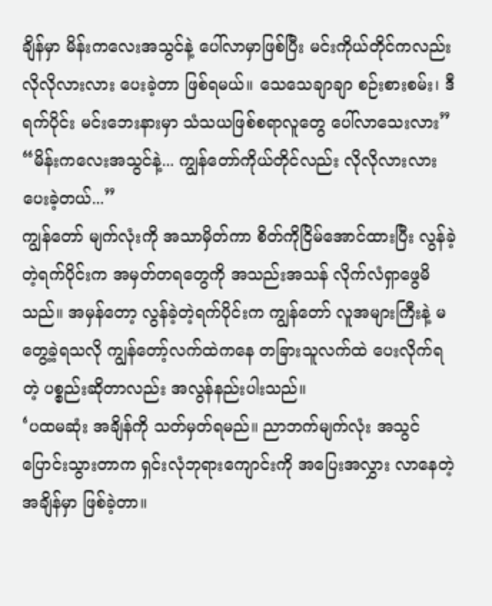ချိန်မှာ မိန်းကလေးအသွင်နဲ့ ပေါ်လာမှာဖြစ်ပြီး မင်းကိုယ်တိုင်ကလည်း လိုလိုလားလား ပေးခဲ့တာ ဖြစ်ရမယ်။ သေသေချာချာ စဉ်းစားစမ်း၊ ဒီရက်ပိုင်း မင်းဘေးနားမှာ သံသယဖြစ်စရာလူတွေ ပေါ်လာသေးလား”
“မိန်းကလေးအသွင်နဲ့... ကျွန်တော်ကိုယ်တိုင်လည်း လိုလိုလားလား ပေးခဲ့တယ်...”
ကျွန်တော် မျက်လုံးကို အသာမှိတ်ကာ စိတ်ကိုငြိမ်အောင်ထားပြီး လွန်ခဲ့တဲ့ရက်ပိုင်းက အမှတ်တရတွေကို အသည်းအသန် လိုက်လံရှာဖွေမိသည်။ အမှန်တော့ လွန်ခဲ့တဲ့ရက်ပိုင်းက ကျွန်တော် လူအများကြီးနဲ့ မတွေ့ခဲ့ရသလို ကျွန်တော့်လက်ထဲကနေ တခြားသူလက်ထဲ ပေးလိုက်ရတဲ့ ပစ္စည်းဆိုတာလည်း အလွန်နည်းပါးသည်။
‘ပထမဆုံး အချိန်ကို သတ်မှတ်ရမည်။ ညာဘက်မျက်လုံး အသွင်ပြောင်းသွားတာက ရှင်းလုံဘုရားကျောင်းကို အပြေးအလွှား လာနေတဲ့အချိန်မှာ ဖြစ်ခဲ့တာ။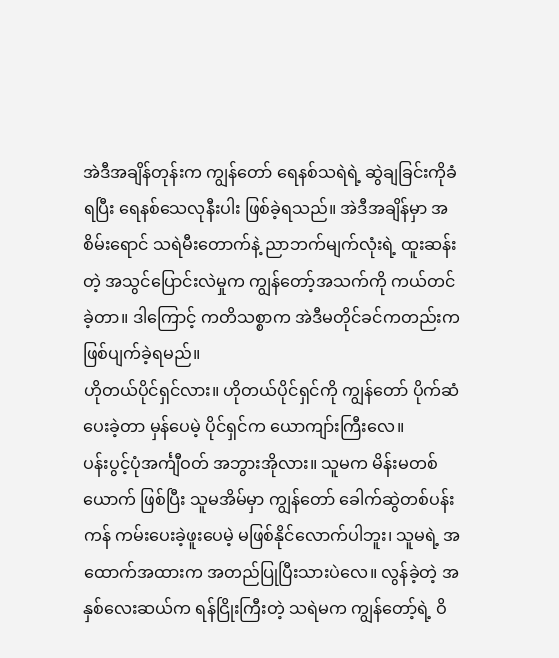အဲဒီအချိန်တုန်းက ကျွန်တော် ရေနစ်သရဲရဲ့ ဆွဲချခြင်းကိုခံရပြီး ရေနစ်သေလုနီးပါး ဖြစ်ခဲ့ရသည်။ အဲဒီအချိန်မှာ အစိမ်းရောင် သရဲမီးတောက်နဲ့ ညာဘက်မျက်လုံးရဲ့ ထူးဆန်းတဲ့ အသွင်ပြောင်းလဲမှုက ကျွန်တော့်အသက်ကို ကယ်တင်ခဲ့တာ။ ဒါကြောင့် ကတိသစ္စာက အဲဒီမတိုင်ခင်ကတည်းက ဖြစ်ပျက်ခဲ့ရမည်။
ဟိုတယ်ပိုင်ရှင်လား။ ဟိုတယ်ပိုင်ရှင်ကို ကျွန်တော် ပိုက်ဆံပေးခဲ့တာ မှန်ပေမဲ့ ပိုင်ရှင်က ယောကျာ်းကြီးလေ။
ပန်းပွင့်ပုံအင်္ကျီဝတ် အဘွားအိုလား။ သူမက မိန်းမတစ်ယောက် ဖြစ်ပြီး သူမအိမ်မှာ ကျွန်တော် ခေါက်ဆွဲတစ်ပန်းကန် ကမ်းပေးခဲ့ဖူးပေမဲ့ မဖြစ်နိုင်လောက်ပါဘူး၊ သူမရဲ့ အထောက်အထားက အတည်ပြုပြီးသားပဲလေ။ လွန်ခဲ့တဲ့ အနှစ်လေးဆယ်က ရန်ငြိုးကြီးတဲ့ သရဲမက ကျွန်တော့်ရဲ့ ဝိ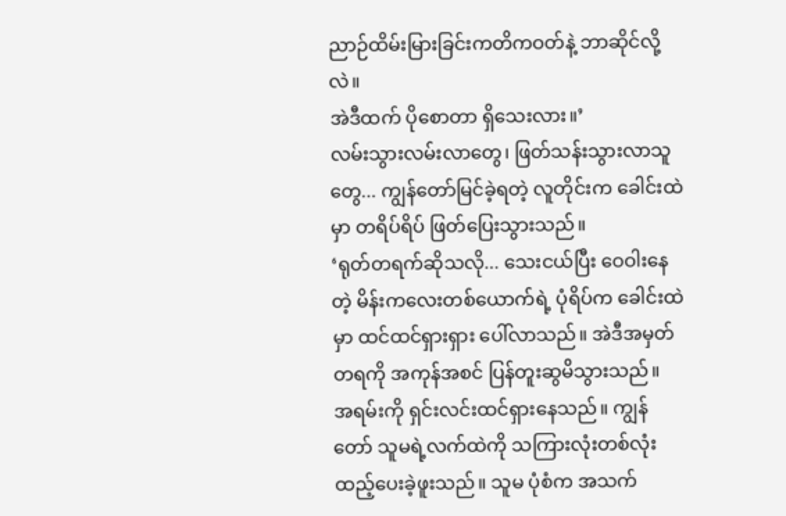ညာဉ်ထိမ်းမြားခြင်းကတိကဝတ်နဲ့ ဘာဆိုင်လို့လဲ။
အဲဒီထက် ပိုစောတာ ရှိသေးလား။’
လမ်းသွားလမ်းလာတွေ၊ ဖြတ်သန်းသွားလာသူတွေ... ကျွန်တော်မြင်ခဲ့ရတဲ့ လူတိုင်းက ခေါင်းထဲမှာ တရိပ်ရိပ် ဖြတ်ပြေးသွားသည်။
‘ရုတ်တရက်ဆိုသလို... သေးငယ်ပြီး ဝေဝါးနေတဲ့ မိန်းကလေးတစ်ယောက်ရဲ့ ပုံရိပ်က ခေါင်းထဲမှာ ထင်ထင်ရှားရှား ပေါ်လာသည်။ အဲဒီအမှတ်တရကို အကုန်အစင် ပြန်တူးဆွမိသွားသည်။
အရမ်းကို ရှင်းလင်းထင်ရှားနေသည်။ ကျွန်တော် သူမရဲ့လက်ထဲကို သကြားလုံးတစ်လုံး ထည့်ပေးခဲ့ဖူးသည်။ သူမ ပုံစံက အသက်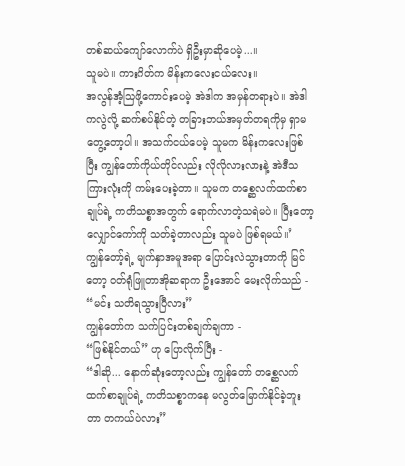တစ်ဆယ်ကျော်လောက်ပဲ ရှိဦးမှာဆိုပေမဲ့...။
သူမပဲ။ ကားဂိတ်က မိန်းကလေးငယ်လေး။
အလွန်အံ့သြဖို့ကောင်းပေမဲ့ အဲဒါက အမှန်တရားပဲ။ အဲဒါကလွဲလို့ ဆက်စပ်နိုင်တဲ့ တခြားဘယ်အမှတ်တရကိုမှ ရှာမတွေ့တော့ပါ။ အသက်ငယ်ပေမဲ့ သူမက မိန်းကလေးဖြစ်ပြီး ကျွန်တော်ကိုယ်တိုင်လည်း လိုလိုလားလားနဲ့ အဲဒီသကြားလုံးကို ကမ်းပေးခဲ့တာ။ သူမက တစ္ဆေလက်ထက်စာချုပ်ရဲ့ ကတိသစ္စာအတွက် ရောက်လာတဲ့သရဲမပဲ။ ပြီးတော့ လျှောင်ကော်ကို သတ်ခဲ့တာလည်း သူမပဲ ဖြစ်ရမယ်။’
ကျွန်တော့်ရဲ့ မျက်နှာအမူအရာ ပြောင်းလဲသွားတာကို မြင်တော့ ဝတ်ရုံဖြူတာအိုဆရာက ဦးအောင် မေးလိုက်သည် -
“မင်း သတိရသွားပြီလား”
ကျွန်တော်က သက်ပြင်းတစ်ချက်ချကာ -
“ဖြစ်နိုင်တယ်” ဟု ပြောလိုက်ပြီး -
“ဒါဆို... နောက်ဆုံးတော့လည်း ကျွန်တော် တစ္ဆေလက်ထက်စာချုပ်ရဲ့ ကတိသစ္စာကနေ မလွတ်မြောက်နိုင်ခဲ့ဘူးတာ တကယ်ပဲလား”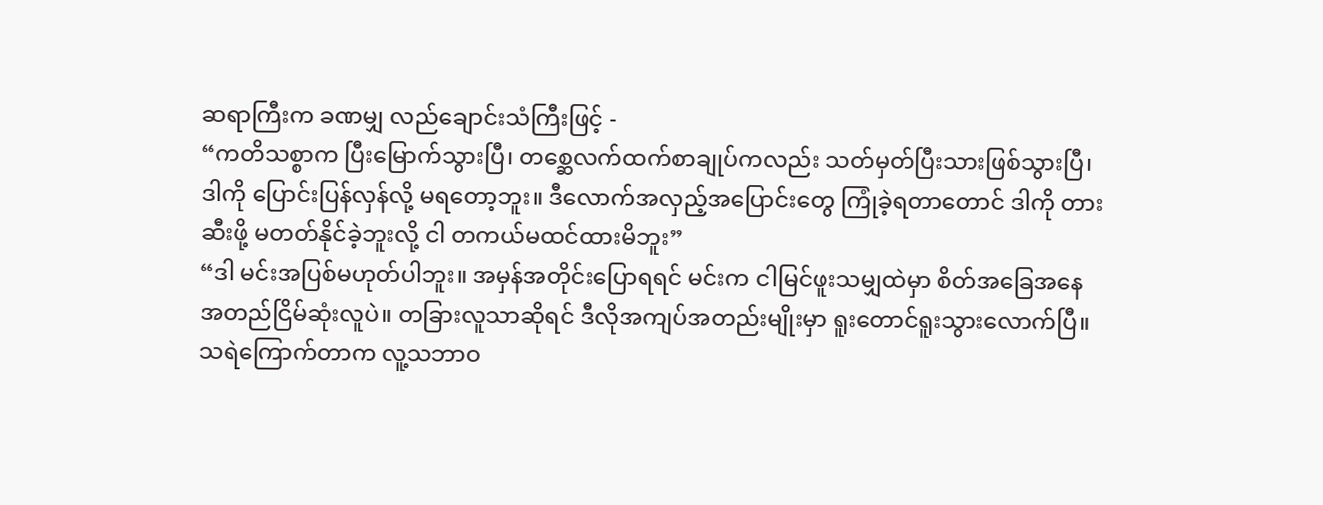ဆရာကြီးက ခဏမျှ လည်ချောင်းသံကြီးဖြင့် -
“ကတိသစ္စာက ပြီးမြောက်သွားပြီ၊ တစ္ဆေလက်ထက်စာချုပ်ကလည်း သတ်မှတ်ပြီးသားဖြစ်သွားပြီ၊ ဒါကို ပြောင်းပြန်လှန်လို့ မရတော့ဘူး။ ဒီလောက်အလှည့်အပြောင်းတွေ ကြုံခဲ့ရတာတောင် ဒါကို တားဆီးဖို့ မတတ်နိုင်ခဲ့ဘူးလို့ ငါ တကယ်မထင်ထားမိဘူး”
“ဒါ မင်းအပြစ်မဟုတ်ပါဘူး။ အမှန်အတိုင်းပြောရရင် မင်းက ငါမြင်ဖူးသမျှထဲမှာ စိတ်အခြေအနေ အတည်ငြိမ်ဆုံးလူပဲ။ တခြားလူသာဆိုရင် ဒီလိုအကျပ်အတည်းမျိုးမှာ ရူးတောင်ရူးသွားလောက်ပြီ။ သရဲကြောက်တာက လူ့သဘာဝ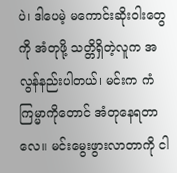ပဲ၊ ဒါပေမဲ့ မကောင်းဆိုးဝါးတွေကို အံတုဖို့ သတ္တိရှိတဲ့လူက အလွန်နည်းပါတယ်၊ မင်းက ကံကြမ္မာကိုတောင် အံတုနေရတာလေ။ မင်းမွေးဖွားလာတာကို ငါ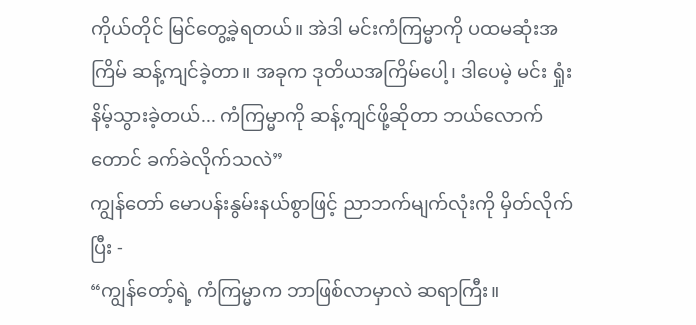ကိုယ်တိုင် မြင်တွေ့ခဲ့ရတယ်။ အဲဒါ မင်းကံကြမ္မာကို ပထမဆုံးအကြိမ် ဆန့်ကျင်ခဲ့တာ။ အခုက ဒုတိယအကြိမ်ပေါ့၊ ဒါပေမဲ့ မင်း ရှုံးနိမ့်သွားခဲ့တယ်... ကံကြမ္မာကို ဆန့်ကျင်ဖို့ဆိုတာ ဘယ်လောက်တောင် ခက်ခဲလိုက်သလဲ”
ကျွန်တော် မောပန်းနွမ်းနယ်စွာဖြင့် ညာဘက်မျက်လုံးကို မှိတ်လိုက်ပြီး -
“ကျွန်တော့်ရဲ့ ကံကြမ္မာက ဘာဖြစ်လာမှာလဲ ဆရာကြီး။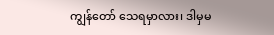ကျွန်တော် သေရမှာလား၊ ဒါမှမ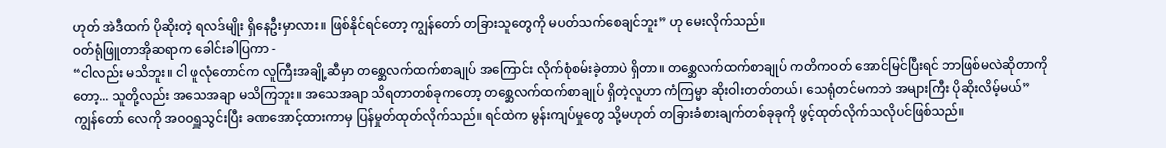ဟုတ် အဲဒီထက် ပိုဆိုးတဲ့ ရလဒ်မျိုး ရှိနေဦးမှာလား။ ဖြစ်နိုင်ရင်တော့ ကျွန်တော် တခြားသူတွေကို မပတ်သက်စေချင်ဘူး” ဟု မေးလိုက်သည်။
ဝတ်ရုံဖြူတာအိုဆရာက ခေါင်းခါပြကာ -
“ငါလည်း မသိဘူး။ ငါ ဖူလုံတောင်က လူကြီးအချို့ဆီမှာ တစ္ဆေလက်ထက်စာချုပ် အကြောင်း လိုက်စုံစမ်းခဲ့တာပဲ ရှိတာ။ တစ္ဆေလက်ထက်စာချုပ် ကတိကဝတ် အောင်မြင်ပြီးရင် ဘာဖြစ်မလဲဆိုတာကိုတော့... သူတို့လည်း အသေအချာ မသိကြဘူး။ အသေအချာ သိရတာတစ်ခုကတော့ တစ္ဆေလက်ထက်စာချုပ် ရှိတဲ့လူဟာ ကံကြမ္မာ ဆိုးဝါးတတ်တယ်၊ သေရုံတင်မကဘဲ အများကြီး ပိုဆိုးလိမ့်မယ်”
ကျွန်တော် လေကို အဝဝရှူသွင်းပြီး ခဏအောင့်ထားကာမှ ပြန်မှုတ်ထုတ်လိုက်သည်။ ရင်ထဲက မွန်းကျပ်မှုတွေ သို့မဟုတ် တခြားခံစားချက်တစ်ခုခုကို ဖွင့်ထုတ်လိုက်သလိုပင်ဖြစ်သည်။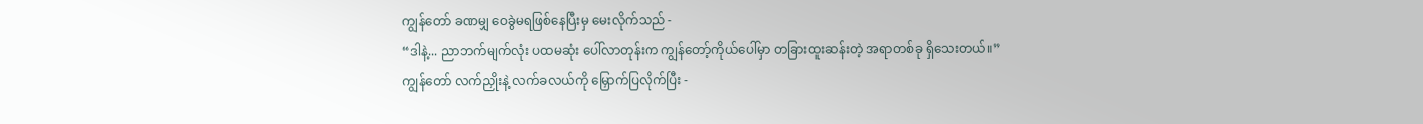ကျွန်တော် ခဏမျှ ဝေခွဲမရဖြစ်နေပြီးမှ မေးလိုက်သည် -
“ဒါနဲ့... ညာဘက်မျက်လုံး ပထမဆုံး ပေါ်လာတုန်းက ကျွန်တော့်ကိုယ်ပေါ်မှာ တခြားထူးဆန်းတဲ့ အရာတစ်ခု ရှိသေးတယ်။”
ကျွန်တော် လက်ညှိုးနဲ့ လက်ခလယ်ကို မြှောက်ပြလိုက်ပြီး -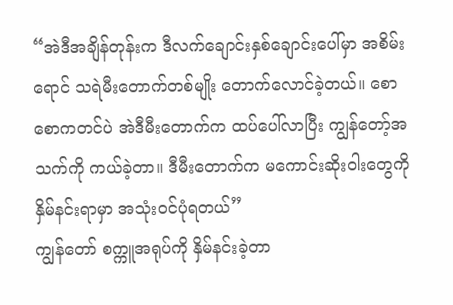“အဲဒီအချိန်တုန်းက ဒီလက်ချောင်းနှစ်ချောင်းပေါ်မှာ အစိမ်းရောင် သရဲမီးတောက်တစ်မျိုး တောက်လောင်ခဲ့တယ်။ စောစောကတင်ပဲ အဲဒီမီးတောက်က ထပ်ပေါ်လာပြီး ကျွန်တော့်အသက်ကို ကယ်ခဲ့တာ။ ဒီမီးတောက်က မကောင်းဆိုးဝါးတွေကို နှိမ်နင်းရာမှာ အသုံးဝင်ပုံရတယ်”
ကျွန်တော် စက္ကူအရုပ်ကို နှိမ်နင်းခဲ့တာ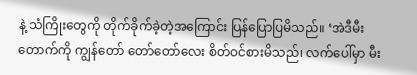နဲ့ သံကြိုးတွေကို တိုက်ခိုက်ခဲ့တဲ့အကြောင်း ပြန်ပြောပြမိသည်။ ‘အဲဒီမီးတောက်ကို ကျွန်တော် တော်တော်လေး စိတ်ဝင်စားမိသည်၊ လက်ပေါ်မှာ မီး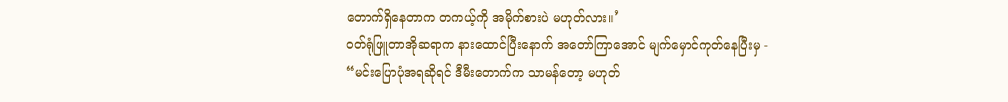တောက်ရှိနေတာက တကယ့်ကို အမိုက်စားပဲ မဟုတ်လား။’
ဝတ်ရုံဖြူတာအိုဆရာက နားထောင်ပြီးနောက် အတော်ကြာအောင် မျက်မှောင်ကုတ်နေပြီးမှ -
“မင်းပြောပုံအရဆိုရင် ဒီမီးတောက်က သာမန်တော့ မဟုတ်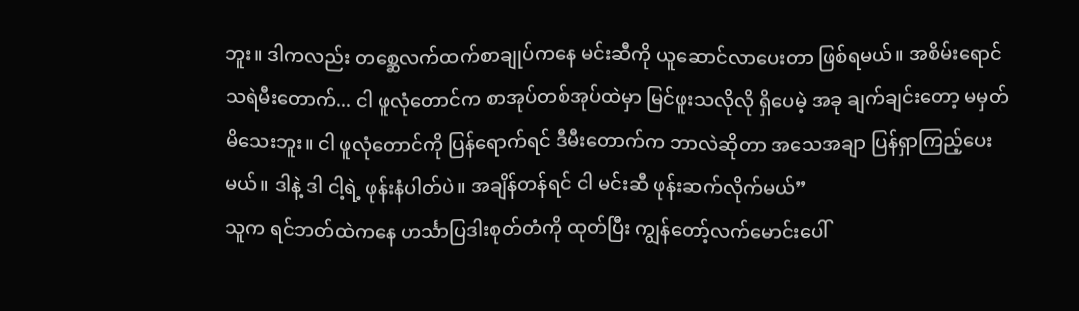ဘူး။ ဒါကလည်း တစ္ဆေလက်ထက်စာချုပ်ကနေ မင်းဆီကို ယူဆောင်လာပေးတာ ဖြစ်ရမယ်။ အစိမ်းရောင် သရဲမီးတောက်... ငါ ဖူလုံတောင်က စာအုပ်တစ်အုပ်ထဲမှာ မြင်ဖူးသလိုလို ရှိပေမဲ့ အခု ချက်ချင်းတော့ မမှတ်မိသေးဘူး။ ငါ ဖူလုံတောင်ကို ပြန်ရောက်ရင် ဒီမီးတောက်က ဘာလဲဆိုတာ အသေအချာ ပြန်ရှာကြည့်ပေးမယ်။ ဒါနဲ့ ဒါ ငါ့ရဲ့ ဖုန်းနံပါတ်ပဲ။ အချိန်တန်ရင် ငါ မင်းဆီ ဖုန်းဆက်လိုက်မယ်”
သူက ရင်ဘတ်ထဲကနေ ဟင်္သာပြဒါးစုတ်တံကို ထုတ်ပြီး ကျွန်တော့်လက်မောင်းပေါ်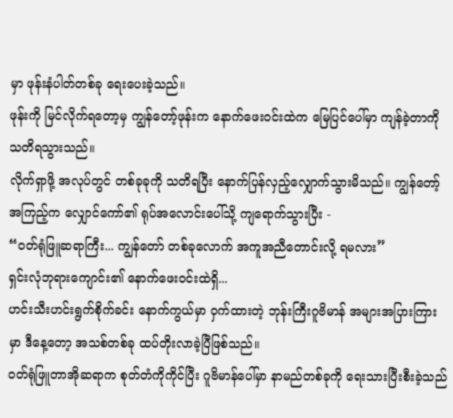မှာ ဖုန်းနံပါတ်တစ်ခု ရေးပေးခဲ့သည်။
ဖုန်းကို မြင်လိုက်ရတော့မှ ကျွန်တော့်ဖုန်းက နောက်ဖေးဝင်းထဲက မြေပြင်ပေါ်မှာ ကျန်ခဲ့တာကို သတိရသွားသည်။
လိုက်ရှာဖို့ အလုပ်တွင် တစ်ခုခုကို သတိရပြီး နောက်ပြန်လှည့်လျှောက်သွားမိသည်။ ကျွန်တော့်အကြည့်က လျှောင်ကော်၏ ရုပ်အလောင်းပေါ်သို့ ကျရောက်သွားပြီး -
“ဝတ်ရုံဖြူဆရာကြီး... ကျွန်တော် တစ်ခုလောက် အကူအညီတောင်းလို့ ရမလား”
ရှင်းလုံဘုရားကျောင်း၏ နောက်ဖေးဝင်းထဲရှိ...
ဟင်းသီးဟင်းရွက်စိုက်ခင်း နောက်ကွယ်မှာ ဝှက်ထားတဲ့ ဘုန်းကြီးဂူဗိမာန် အများအပြားကြားမှာ ဒီနေ့တော့ အသစ်တစ်ခု ထပ်တိုးလာခဲ့ပြီဖြစ်သည်။
ဝတ်ရုံဖြူတာအိုဆရာက စုတ်တံကိုကိုင်ပြီး ဂူဗိမာန်ပေါ်မှာ နာမည်တစ်ခုကို ရေးသားပြီးစီးခဲ့သည်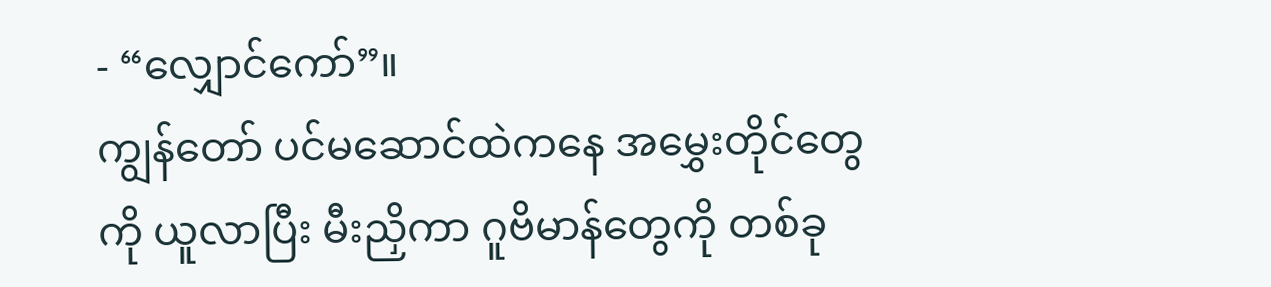- “လျှောင်ကော်”။
ကျွန်တော် ပင်မဆောင်ထဲကနေ အမွှေးတိုင်တွေကို ယူလာပြီး မီးညှိကာ ဂူဗိမာန်တွေကို တစ်ခု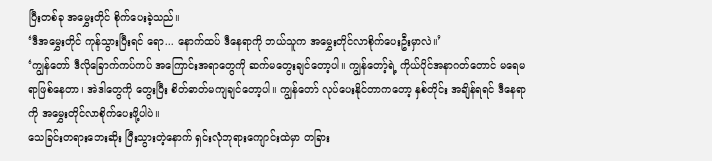ပြီးတစ်ခု အမွှေးတိုင် စိုက်ပေးခဲ့သည်။
‘ဒီအမွှေးတိုင် ကုန်သွားပြီးရင် ရော... နောက်ထပ် ဒီနေရာကို ဘယ်သူက အမွှေးတိုင်လာစိုက်ပေးဦးမှာလဲ။’
‘ကျွန်တော် ဒီလိုခြောက်ကပ်ကပ် အကြောင်းအရာတွေကို ဆက်မတွေးချင်တော့ပါ။ ကျွန်တော့်ရဲ့ ကိုယ်ပိုင်အနာဂတ်တောင် မရေမရာဖြစ်နေတာ၊ အဲဒါတွေကို တွေးပြီး စိတ်ဓာတ်မကျချင်တော့ပါ။ ကျွန်တော် လုပ်ပေးနိုင်တာကတော့ နှစ်တိုင်း အချိန်ရရင် ဒီနေရာကို အမွှေးတိုင်လာစိုက်ပေးဖို့ပါပဲ။
သေခြင်းတရားဘေးဆိုး ပြီးသွားတဲ့နောက် ရှင်းလုံဘုရားကျောင်းထဲမှာ တခြား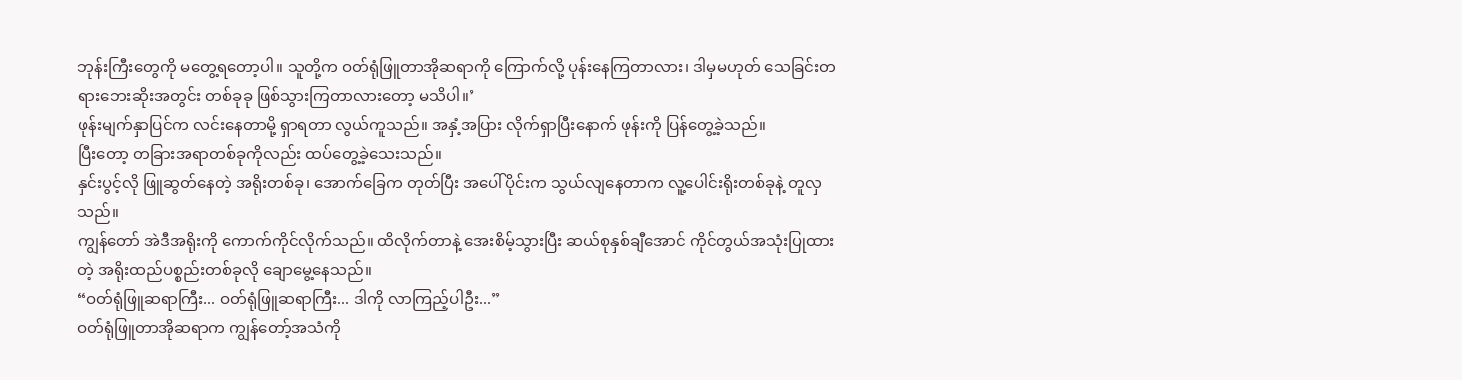ဘုန်းကြီးတွေကို မတွေ့ရတော့ပါ။ သူတို့က ဝတ်ရုံဖြူတာအိုဆရာကို ကြောက်လို့ ပုန်းနေကြတာလား၊ ဒါမှမဟုတ် သေခြင်းတရားဘေးဆိုးအတွင်း တစ်ခုခု ဖြစ်သွားကြတာလားတော့ မသိပါ။’
ဖုန်းမျက်နှာပြင်က လင်းနေတာမို့ ရှာရတာ လွယ်ကူသည်။ အနှံ့အပြား လိုက်ရှာပြီးနောက် ဖုန်းကို ပြန်တွေ့ခဲ့သည်။
ပြီးတော့ တခြားအရာတစ်ခုကိုလည်း ထပ်တွေ့ခဲ့သေးသည်။
နှင်းပွင့်လို ဖြူဆွတ်နေတဲ့ အရိုးတစ်ခု၊ အောက်ခြေက တုတ်ပြီး အပေါ်ပိုင်းက သွယ်လျနေတာက လူ့ပေါင်းရိုးတစ်ခုနဲ့ တူလှသည်။
ကျွန်တော် အဲဒီအရိုးကို ကောက်ကိုင်လိုက်သည်။ ထိလိုက်တာနဲ့ အေးစိမ့်သွားပြီး ဆယ်စုနှစ်ချီအောင် ကိုင်တွယ်အသုံးပြုထားတဲ့ အရိုးထည်ပစ္စည်းတစ်ခုလို ချောမွေ့နေသည်။
“ဝတ်ရုံဖြူဆရာကြီး... ဝတ်ရုံဖြူဆရာကြီး... ဒါကို လာကြည့်ပါဦး...”
ဝတ်ရုံဖြူတာအိုဆရာက ကျွန်တော့်အသံကို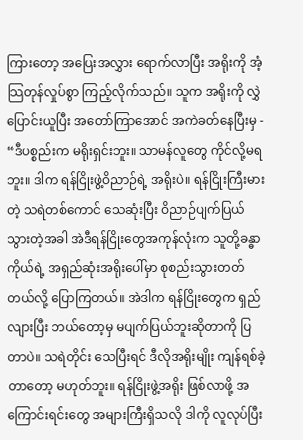ကြားတော့ အပြေးအလွှား ရောက်လာပြီး အရိုးကို အံ့သြတုန်လှုပ်စွာ ကြည့်လိုက်သည်။ သူက အရိုးကို လွှဲပြောင်းယူပြီး အတော်ကြာအောင် အကဲခတ်နေပြီးမှ -
“ဒီပစ္စည်းက မရိုးရှင်းဘူး။ သာမန်လူတွေ ကိုင်လို့မရဘူး။ ဒါက ရန်ငြိုးဖွဲ့ဝိညာဉ်ရဲ့ အရိုးပဲ။ ရန်ငြိုးကြီးမားတဲ့ သရဲတစ်ကောင် သေဆုံးပြီး ဝိညာဉ်ပျက်ပြယ်သွားတဲ့အခါ အဲဒီရန်ငြိုးတွေအကုန်လုံးက သူတို့ခန္ဓာကိုယ်ရဲ့ အရှည်ဆုံးအရိုးပေါ်မှာ စုစည်းသွားတတ်တယ်လို့ ပြောကြတယ်။ အဲဒါက ရန်ငြိုးတွေက ရှည်လျားပြီး ဘယ်တော့မှ မပျက်ပြယ်ဘူးဆိုတာကို ပြတာပဲ။ သရဲတိုင်း သေပြီးရင် ဒီလိုအရိုးမျိုး ကျန်ရစ်ခဲ့တာတော့ မဟုတ်ဘူး။ ရန်ငြိုးဖွဲ့အရိုး ဖြစ်လာဖို့ အကြောင်းရင်းတွေ အများကြီးရှိသလို ဒါကို လူလုပ်ပြီး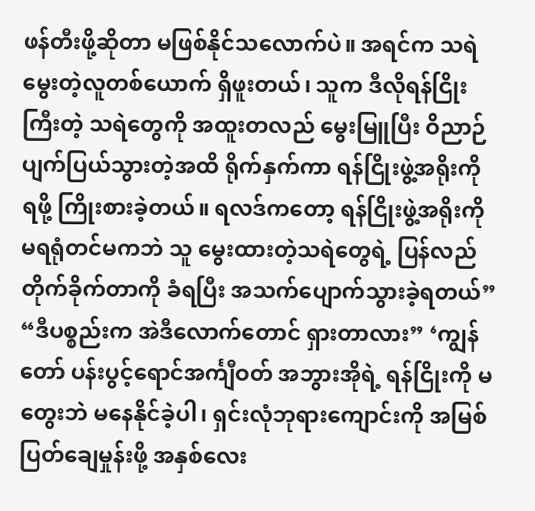ဖန်တီးဖို့ဆိုတာ မဖြစ်နိုင်သလောက်ပဲ။ အရင်က သရဲမွေးတဲ့လူတစ်ယောက် ရှိဖူးတယ်၊ သူက ဒီလိုရန်ငြိုးကြီးတဲ့ သရဲတွေကို အထူးတလည် မွေးမြူပြီး ဝိညာဉ်ပျက်ပြယ်သွားတဲ့အထိ ရိုက်နှက်ကာ ရန်ငြိုးဖွဲ့အရိုးကို ရဖို့ ကြိုးစားခဲ့တယ်။ ရလဒ်ကတော့ ရန်ငြိုးဖွဲ့အရိုးကို မရရုံတင်မကဘဲ သူ မွေးထားတဲ့သရဲတွေရဲ့ ပြန်လည်တိုက်ခိုက်တာကို ခံရပြီး အသက်ပျောက်သွားခဲ့ရတယ်”
“ဒီပစ္စည်းက အဲဒီလောက်တောင် ရှားတာလား” ‘ကျွန်တော် ပန်းပွင့်ရောင်အင်္ကျီဝတ် အဘွားအိုရဲ့ ရန်ငြိုးကို မတွေးဘဲ မနေနိုင်ခဲ့ပါ၊ ရှင်းလုံဘုရားကျောင်းကို အမြစ်ပြတ်ချေမှုန်းဖို့ အနှစ်လေး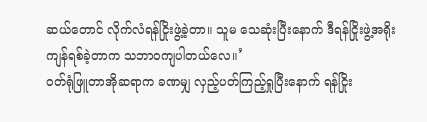ဆယ်တောင် လိုက်လံရန်ငြိုးဖွဲ့ခဲ့တာ။ သူမ သေဆုံးပြီးနောက် ဒီရန်ငြိုးဖွဲ့အရိုး ကျန်ရစ်ခဲ့တာက သဘာဝကျပါတယ်လေ။’
ဝတ်ရုံဖြူတာအိုဆရာက ခဏမျှ လှည့်ပတ်ကြည့်ရှုပြီးနောက် ရန်ငြိုး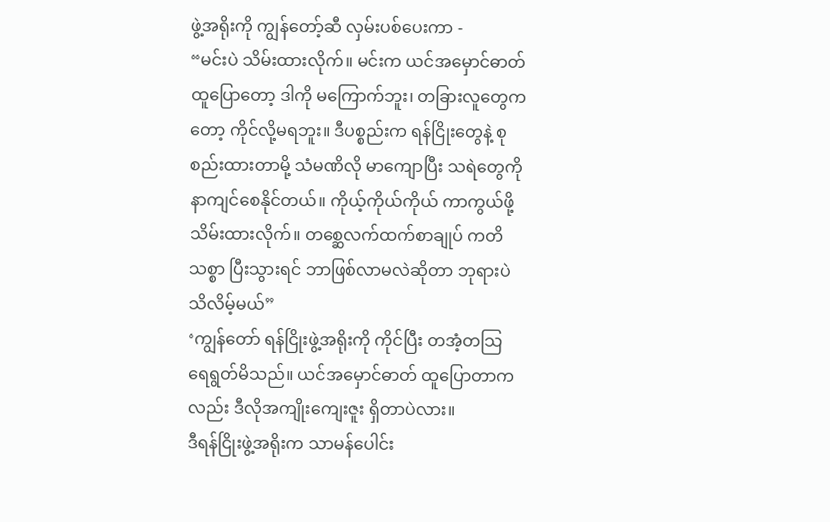ဖွဲ့အရိုးကို ကျွန်တော့်ဆီ လှမ်းပစ်ပေးကာ -
“မင်းပဲ သိမ်းထားလိုက်။ မင်းက ယင်အမှောင်ဓာတ် ထူပြောတော့ ဒါကို မကြောက်ဘူး၊ တခြားလူတွေကတော့ ကိုင်လို့မရဘူး။ ဒီပစ္စည်းက ရန်ငြိုးတွေနဲ့ စုစည်းထားတာမို့ သံမဏိလို မာကျောပြီး သရဲတွေကို နာကျင်စေနိုင်တယ်။ ကိုယ့်ကိုယ်ကိုယ် ကာကွယ်ဖို့ သိမ်းထားလိုက်။ တစ္ဆေလက်ထက်စာချုပ် ကတိသစ္စာ ပြီးသွားရင် ဘာဖြစ်လာမလဲဆိုတာ ဘုရားပဲ သိလိမ့်မယ်”
‘ကျွန်တော် ရန်ငြိုးဖွဲ့အရိုးကို ကိုင်ပြီး တအံ့တသြ ရေရွတ်မိသည်။ ယင်အမှောင်ဓာတ် ထူပြောတာကလည်း ဒီလိုအကျိုးကျေးဇူး ရှိတာပဲလား။
ဒီရန်ငြိုးဖွဲ့အရိုးက သာမန်ပေါင်း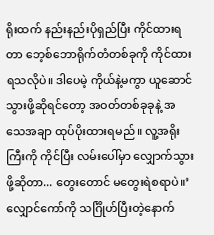ရိုးထက် နည်းနည်းပိုရှည်ပြီး ကိုင်ထားရတာ ဘေ့စ်ဘောရိုက်တံတစ်ခုကို ကိုင်ထားရသလိုပဲ။ ဒါပေမဲ့ ကိုယ်နဲ့မကွာ ယူဆောင်သွားဖို့ဆိုရင်တော့ အဝတ်တစ်ခုခုနဲ့ အသေအချာ ထုပ်ပိုးထားရမည်။ လူ့အရိုးကြီးကို ကိုင်ပြီး လမ်းပေါ်မှာ လျှောက်သွားဖို့ဆိုတာ... တွေးတောင် မတွေးရဲစရာပဲ။’
လျှောင်ကော်ကို သင်္ဂြိုဟ်ပြီးတဲ့နောက်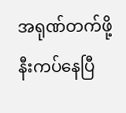အရုဏ်တက်ဖို့ နီးကပ်နေပြီ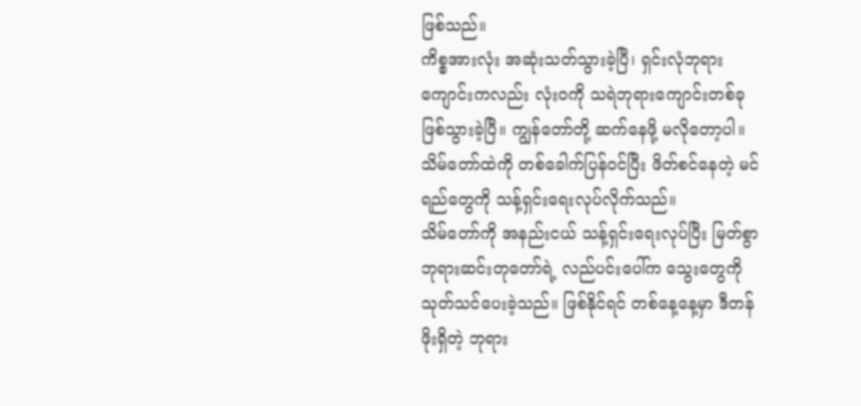ဖြစ်သည်။
ကိစ္စအားလုံး အဆုံးသတ်သွားခဲ့ပြီ၊ ရှင်းလုံဘုရားကျောင်းကလည်း လုံးဝကို သရဲဘုရားကျောင်းတစ်ခု ဖြစ်သွားခဲ့ပြီ။ ကျွန်တော်တို့ ဆက်နေဖို့ မလိုတော့ပါ။
သိမ်တော်ထဲကို တစ်ခေါက်ပြန်ဝင်ပြီး ဖိတ်စင်နေတဲ့ မင်ရည်တွေကို သန့်ရှင်းရေးလုပ်လိုက်သည်။
သိမ်တော်ကို အနည်းငယ် သန့်ရှင်းရေးလုပ်ပြီး မြတ်စွာဘုရားဆင်းတုတော်ရဲ့ လည်ပင်းပေါ်က သွေးတွေကို သုတ်သင်ပေးခဲ့သည်။ ဖြစ်နိုင်ရင် တစ်နေ့နေ့မှာ ဒီတန်ဖိုးရှိတဲ့ ဘုရား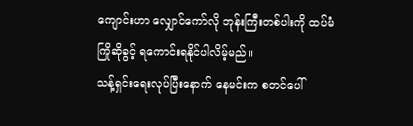ကျောင်းဟာ လျှောင်ကော်လို ဘုန်းကြီးတစ်ပါးကို ထပ်မံကြိုဆိုခွင့် ရကောင်းရနိုင်ပါလိမ့်မည်။
သန့်ရှင်းရေးလုပ်ပြီးနောက် နေမင်းက စတင်ပေါ်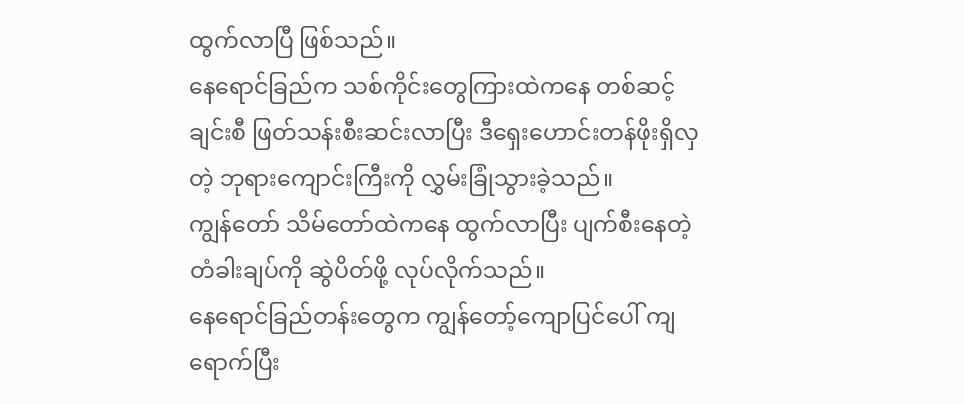ထွက်လာပြီ ဖြစ်သည်။
နေရောင်ခြည်က သစ်ကိုင်းတွေကြားထဲကနေ တစ်ဆင့်ချင်းစီ ဖြတ်သန်းစီးဆင်းလာပြီး ဒီရှေးဟောင်းတန်ဖိုးရှိလှတဲ့ ဘုရားကျောင်းကြီးကို လွှမ်းခြုံသွားခဲ့သည်။
ကျွန်တော် သိမ်တော်ထဲကနေ ထွက်လာပြီး ပျက်စီးနေတဲ့ တံခါးချပ်ကို ဆွဲပိတ်ဖို့ လုပ်လိုက်သည်။
နေရောင်ခြည်တန်းတွေက ကျွန်တော့်ကျောပြင်ပေါ် ကျရောက်ပြီး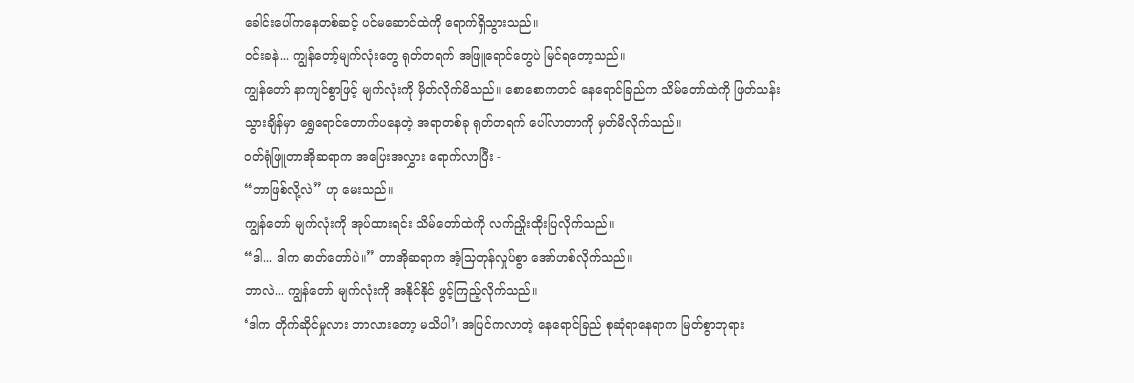ခေါင်းပေါ်ကနေတစ်ဆင့် ပင်မဆောင်ထဲကို ရောက်ရှိသွားသည်။
ဝင်းခနဲ... ကျွန်တော့်မျက်လုံးတွေ ရုတ်တရက် အဖြူရောင်တွေပဲ မြင်ရတော့သည်။
ကျွန်တော် နာကျင်စွာဖြင့် မျက်လုံးကို မှိတ်လိုက်မိသည်။ စောစောကတင် နေရောင်ခြည်က သိမ်တော်ထဲကို ဖြတ်သန်းသွားချိန်မှာ ရွှေရောင်တောက်ပနေတဲ့ အရာတစ်ခု ရုတ်တရက် ပေါ်လာတာကို မှတ်မိလိုက်သည်။
ဝတ်ရုံဖြူတာအိုဆရာက အပြေးအလွှား ရောက်လာပြီး -
“ဘာဖြစ်လို့လဲ” ဟု မေးသည်။
ကျွန်တော် မျက်လုံးကို အုပ်ထားရင်း သိမ်တော်ထဲကို လက်ညှိုးထိုးပြလိုက်သည်။
“ဒါ... ဒါက ဓာတ်တော်ပဲ။” တာအိုဆရာက အံ့သြတုန်လှုပ်စွာ အော်ဟစ်လိုက်သည်။
ဘာလဲ... ကျွန်တော် မျက်လုံးကို အနိုင်နိုင် ဖွင့်ကြည့်လိုက်သည်။
‘ဒါက တိုက်ဆိုင်မှုလား ဘာလားတော့ မသိပါ’၊ အပြင်ကလာတဲ့ နေရောင်ခြည် စုဆုံရာနေရာက မြတ်စွာဘုရား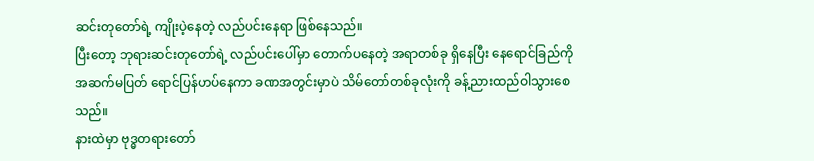ဆင်းတုတော်ရဲ့ ကျိုးပဲ့နေတဲ့ လည်ပင်းနေရာ ဖြစ်နေသည်။
ပြီးတော့ ဘုရားဆင်းတုတော်ရဲ့ လည်ပင်းပေါ်မှာ တောက်ပနေတဲ့ အရာတစ်ခု ရှိနေပြီး နေရောင်ခြည်ကို အဆက်မပြတ် ရောင်ပြန်ဟပ်နေကာ ခဏအတွင်းမှာပဲ သိမ်တော်တစ်ခုလုံးကို ခန့်ညားထည်ဝါသွားစေသည်။
နားထဲမှာ ဗုဒ္ဓတရားတော်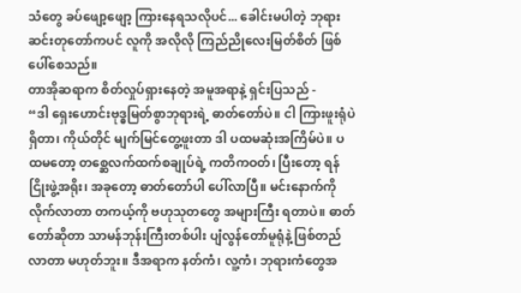သံတွေ ခပ်ဖျော့ဖျော့ ကြားနေရသလိုပင်... ခေါင်းမပါတဲ့ ဘုရားဆင်းတုတော်ကပင် လူကို အလိုလို ကြည်ညိုလေးမြတ်စိတ် ဖြစ်ပေါ်စေသည်။
တာအိုဆရာက စိတ်လှုပ်ရှားနေတဲ့ အမူအရာနဲ့ ရှင်းပြသည် -
“ဒါ ရှေးဟောင်းဗုဒ္ဓမြတ်စွာဘုရားရဲ့ ဓာတ်တော်ပဲ။ ငါ ကြားဖူးရုံပဲ ရှိတာ၊ ကိုယ်တိုင် မျက်မြင်တွေ့ဖူးတာ ဒါ ပထမဆုံးအကြိမ်ပဲ။ ပထမတော့ တစ္ဆေလက်ထက်စချုပ်ရဲ့ ကတိကဝတ်၊ ပြီးတော့ ရန်ငြိုးဖွဲ့အရိုး၊ အခုတော့ ဓာတ်တော်ပါ ပေါ်လာပြီ။ မင်းနောက်ကို လိုက်လာတာ တကယ့်ကို ဗဟုသုတတွေ အများကြီး ရတာပဲ။ ဓာတ်တော်ဆိုတာ သာမန်ဘုန်းကြီးတစ်ပါး ပျံလွန်တော်မူရုံနဲ့ ဖြစ်တည်လာတာ မဟုတ်ဘူး။ ဒီအရာက နတ်ကံ၊ လူ့ကံ၊ ဘုရားကံတွေအ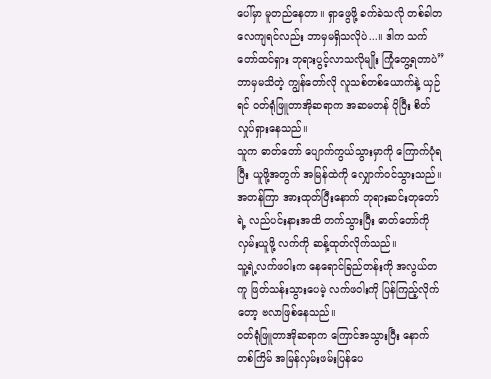ပေါ်မှာ မူတည်နေတာ။ ရှာဖွေဖို့ ခက်ခဲသလို တစ်ခါတလေကျရင်လည်း ဘာမှမရှိသလိုပဲ...။ ဒါက သက်တော်ထင်ရှား ဘုရားပွင့်လာသလိုမျိုး ကြုံတွေ့ရတာပဲ”
ဘာမှမသိတဲ့ ကျွန်တော်လို လူသစ်တစ်ယောက်နဲ့ ယှဉ်ရင် ဝတ်ရုံဖြူတာအိုဆရာက အဆမတန် ပိုပြီး စိတ်လှုပ်ရှားနေသည်။
သူက ဓာတ်တော် ပျောက်ကွယ်သွားမှာကို ကြောက်ပုံရပြီး ယူဖို့အတွက် အမြန်ထဲကို လျှောက်ဝင်သွားသည်။
အတန်ကြာ အားထုတ်ပြီးနောက် ဘုရားဆင်းတုတော်ရဲ့ လည်ပင်းနားအထိ တက်သွားပြီး ဓာတ်တော်ကိုလှမ်းယူဖို့ လက်ကို ဆန့်ထုတ်လိုက်သည်။
သူ့ရဲ့လက်ဖဝါးက နေရောင်ခြည်တန်းကို အလွယ်တကူ ဖြတ်သန်းသွားပေမဲ့ လက်ဖဝါးကို ပြန်ကြည့်လိုက်တော့ ဗလာဖြစ်နေသည်။
ဝတ်ရုံဖြူတာအိုဆရာက ကြောင်အသွားပြီး နောက်တစ်ကြိမ် အမြန်လှမ်းဖမ်းပြန်ပေ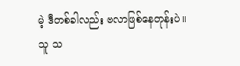မဲ့ ဒီတစ်ခါလည်း ဗလာဖြစ်နေတုန်းပဲ။
သူ သ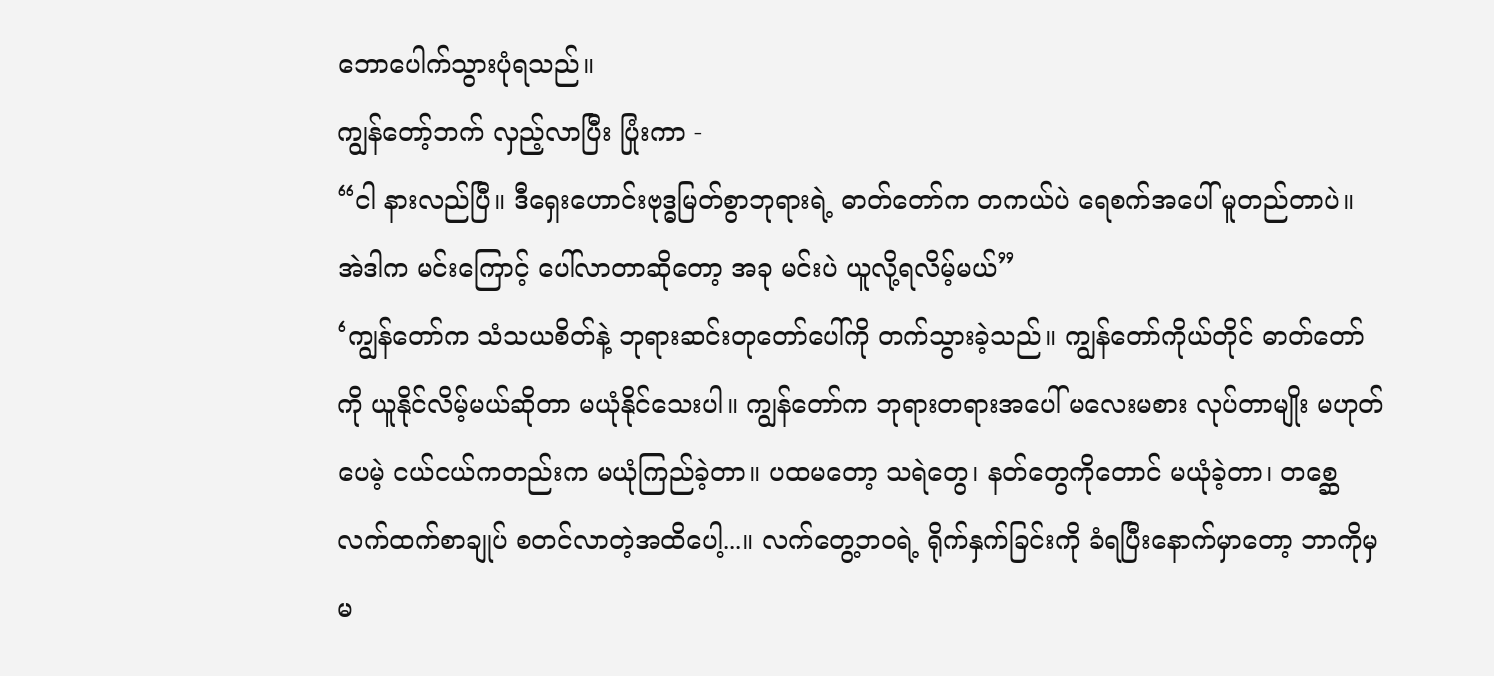ဘောပေါက်သွားပုံရသည်။
ကျွန်တော့်ဘက် လှည့်လာပြီး ပြုံးကာ -
“ငါ နားလည်ပြီ။ ဒီရှေးဟောင်းဗုဒ္ဓမြတ်စွာဘုရားရဲ့ ဓာတ်တော်က တကယ်ပဲ ရေစက်အပေါ် မူတည်တာပဲ။ အဲဒါက မင်းကြောင့် ပေါ်လာတာဆိုတော့ အခု မင်းပဲ ယူလို့ရလိမ့်မယ်”
‘ကျွန်တော်က သံသယစိတ်နဲ့ ဘုရားဆင်းတုတော်ပေါ်ကို တက်သွားခဲ့သည်။ ကျွန်တော်ကိုယ်တိုင် ဓာတ်တော်ကို ယူနိုင်လိမ့်မယ်ဆိုတာ မယုံနိုင်သေးပါ။ ကျွန်တော်က ဘုရားတရားအပေါ် မလေးမစား လုပ်တာမျိုး မဟုတ်ပေမဲ့ ငယ်ငယ်ကတည်းက မယုံကြည်ခဲ့တာ။ ပထမတော့ သရဲတွေ၊ နတ်တွေကိုတောင် မယုံခဲ့တာ၊ တစ္ဆေလက်ထက်စာချုပ် စတင်လာတဲ့အထိပေါ့...။ လက်တွေ့ဘဝရဲ့ ရိုက်နှက်ခြင်းကို ခံရပြီးနောက်မှာတော့ ဘာကိုမှ မ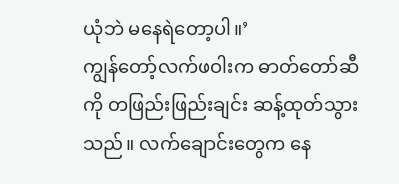ယုံဘဲ မနေရဲတော့ပါ။’
ကျွန်တော့်လက်ဖဝါးက ဓာတ်တော်ဆီကို တဖြည်းဖြည်းချင်း ဆန့်ထုတ်သွားသည်။ လက်ချောင်းတွေက နေ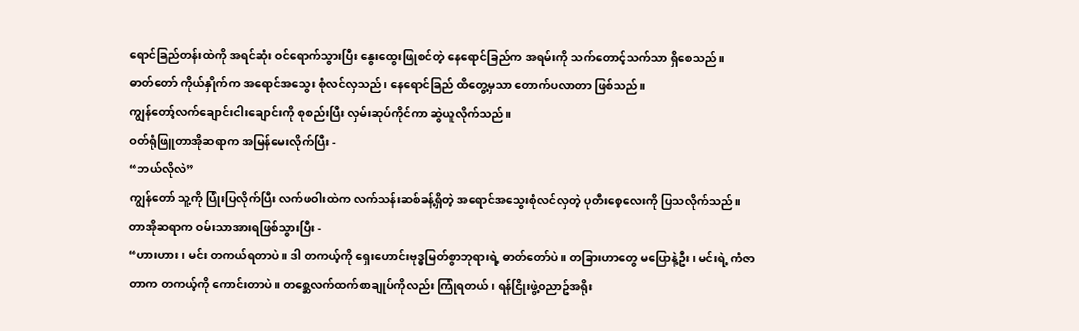ရောင်ခြည်တန်းထဲကို အရင်ဆုံး ဝင်ရောက်သွားပြီး နွေးထွေးဖြုစင်တဲ့ နေရောင်ခြည်က အရမ်းကို သက်တောင့်သက်သာ ရှိစေသည်။
ဓာတ်တော် ကိုယ်နှိုက်က အရောင်အသွေး စုံလင်လှသည်၊ နေရောင်ခြည် ထိတွေ့မှသာ တောက်ပလာတာ ဖြစ်သည်။
ကျွန်တော့်လက်ချောင်းငါးချောင်းကို စုစည်းပြီး လှမ်းဆုပ်ကိုင်ကာ ဆွဲယူလိုက်သည်။
ဝတ်ရုံဖြူတာအိုဆရာက အမြန်မေးလိုက်ပြီး -
“ဘယ်လိုလဲ”
ကျွန်တော် သူ့ကို ပြုံးပြလိုက်ပြီး လက်ဖဝါးထဲက လက်သန်းဆစ်ခန့်ရှိတဲ့ အရောင်အသွေးစုံလင်လှတဲ့ ပုတီးစေ့လေးကို ပြသလိုက်သည်။
တာအိုဆရာက ဝမ်းသာအားရဖြစ်သွားပြီး -
“ဟားဟား၊ မင်း တကယ်ရတာပဲ။ ဒါ တကယ့်ကို ရှေးဟောင်းဗုဒ္ဓမြတ်စွာဘုရားရဲ့ ဓာတ်တော်ပဲ။ တခြားဟာတွေ မပြောနဲ့ဦး၊ မင်းရဲ့ ကံဇာတာက တကယ့်ကို ကောင်းတာပဲ။ တစ္ဆေလက်ထက်စာချုပ်ကိုလည်း ကြုံရတယ်၊ ရန်ငြိုးဖွဲ့၀ညာဥ်အရိုး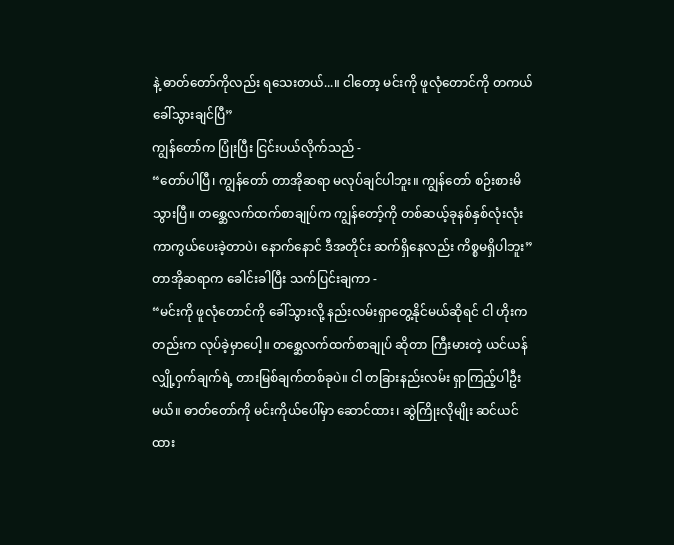နဲ့ ဓာတ်တော်ကိုလည်း ရသေးတယ်...။ ငါတော့ မင်းကို ဖူလုံတောင်ကို တကယ်ခေါ်သွားချင်ပြီ”
ကျွန်တော်က ပြုံးပြီး ငြင်းပယ်လိုက်သည် -
“တော်ပါပြီ၊ ကျွန်တော် တာအိုဆရာ မလုပ်ချင်ပါဘူး။ ကျွန်တော် စဉ်းစားမိသွားပြီ။ တစ္ဆေလက်ထက်စာချုပ်က ကျွန်တော့်ကို တစ်ဆယ့်ခုနစ်နှစ်လုံးလုံး ကာကွယ်ပေးခဲ့တာပဲ၊ နောက်နောင် ဒီအတိုင်း ဆက်ရှိနေလည်း ကိစ္စမရှိပါဘူး”
တာအိုဆရာက ခေါင်းခါပြီး သက်ပြင်းချကာ -
“မင်းကို ဖူလုံတောင်ကို ခေါ်သွားလို့ နည်းလမ်းရှာတွေ့နိုင်မယ်ဆိုရင် ငါ ဟိုးကတည်းက လုပ်ခဲ့မှာပေါ့။ တစ္ဆေလက်ထက်စာချုပ် ဆိုတာ ကြီးမားတဲ့ ယင်ယန်လျှို့ဝှက်ချက်ရဲ့ တားမြစ်ချက်တစ်ခုပဲ။ ငါ တခြားနည်းလမ်း ရှာကြည့်ပါဦးမယ်။ ဓာတ်တော်ကို မင်းကိုယ်ပေါ်မှာ ဆောင်ထား၊ ဆွဲကြိုးလိုမျိုး ဆင်ယင်ထား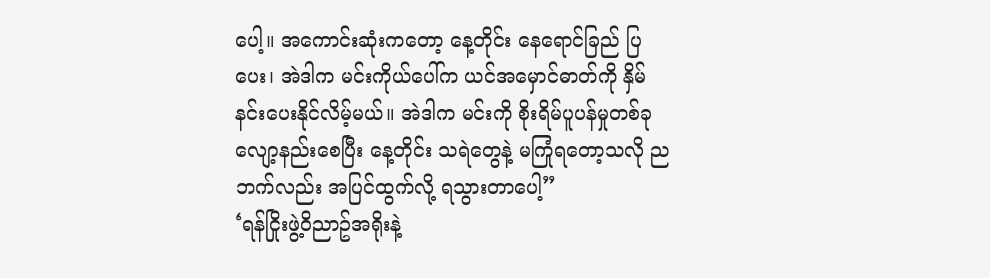ပေါ့။ အကောင်းဆုံးကတော့ နေ့တိုင်း နေရောင်ခြည် ပြပေး၊ အဲဒါက မင်းကိုယ်ပေါ်က ယင်အမှောင်ဓာတ်ကို နှိမ်နင်းပေးနိုင်လိမ့်မယ်။ အဲဒါက မင်းကို စိုးရိမ်ပူပန်မှုတစ်ခု လျော့နည်းစေပြီး နေ့တိုင်း သရဲတွေနဲ့ မကြုံရတော့သလို ညဘက်လည်း အပြင်ထွက်လို့ ရသွားတာပေါ့”
‘ရန်ငြိုးဖွဲ့၀ိညာဥ်အရိုးနဲ့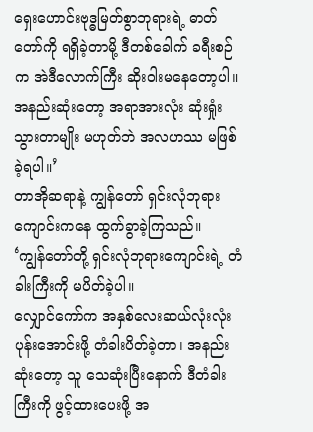ရှေးဟောင်းဗုဒ္ဓမြတ်စွာဘုရားရဲ့ ဓာတ်တော်ကို ရရှိခဲ့တာမို့ ဒီတစ်ခေါက် ခရီးစဉ်က အဲဒီလောက်ကြီး ဆိုးဝါးမနေတော့ပါ။ အနည်းဆုံးတော့ အရာအားလုံး ဆုံးရှုံးသွားတာမျိုး မဟုတ်ဘဲ အလဟဿ မဖြစ်ခဲ့ရပါ။’
တာအိုဆရာနဲ့ ကျွန်တော် ရှင်းလုံဘုရားကျောင်းကနေ ထွက်ခွာခဲ့ကြသည်။
‘ကျွန်တော်တို့ ရှင်းလုံဘုရားကျောင်းရဲ့ တံခါးကြီးကို မပိတ်ခဲ့ပါ။
လျှောင်ကော်က အနှစ်လေးဆယ်လုံးလုံး ပုန်းအောင်းဖို့ တံခါးပိတ်ခဲ့တာ၊ အနည်းဆုံးတော့ သူ သေဆုံးပြီးနောက် ဒီတံခါးကြီးကို ဖွင့်ထားပေးဖို့ အ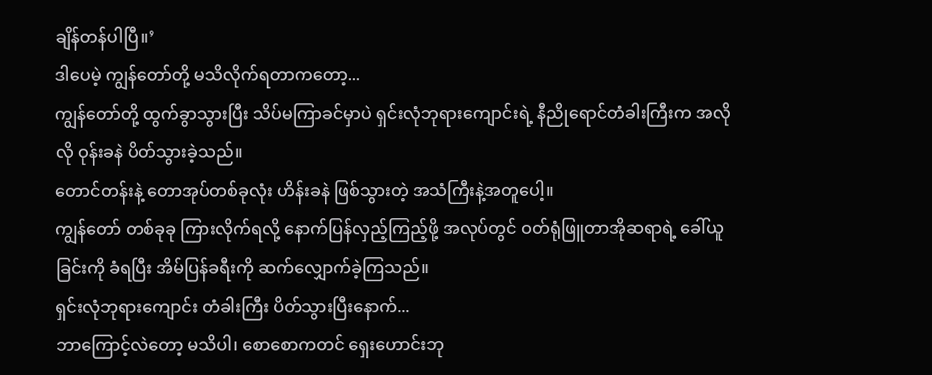ချိန်တန်ပါပြီ။’
ဒါပေမဲ့ ကျွန်တော်တို့ မသိလိုက်ရတာကတော့...
ကျွန်တော်တို့ ထွက်ခွာသွားပြီး သိပ်မကြာခင်မှာပဲ ရှင်းလုံဘုရားကျောင်းရဲ့ နီညိုရောင်တံခါးကြီးက အလိုလို ဝုန်းခနဲ ပိတ်သွားခဲ့သည်။
တောင်တန်းနဲ့ တောအုပ်တစ်ခုလုံး ဟိန်းခနဲ ဖြစ်သွားတဲ့ အသံကြီးနဲ့အတူပေါ့။
ကျွန်တော် တစ်ခုခု ကြားလိုက်ရလို့ နောက်ပြန်လှည့်ကြည့်ဖို့ အလုပ်တွင် ဝတ်ရုံဖြူတာအိုဆရာရဲ့ ခေါ်ယူခြင်းကို ခံရပြီး အိမ်ပြန်ခရီးကို ဆက်လျှောက်ခဲ့ကြသည်။
ရှင်းလုံဘုရားကျောင်း တံခါးကြီး ပိတ်သွားပြီးနောက်...
ဘာကြောင့်လဲတော့ မသိပါ၊ စောစောကတင် ရှေးဟောင်းဘု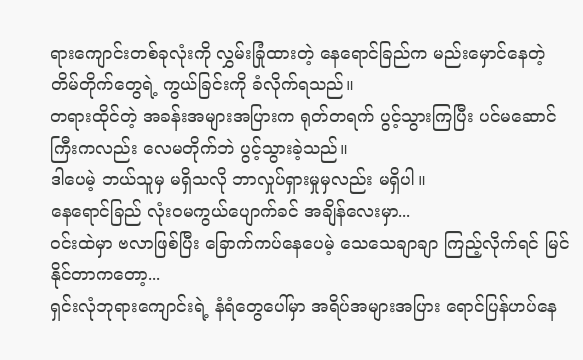ရားကျောင်းတစ်ခုလုံးကို လွှမ်းခြုံထားတဲ့ နေရောင်ခြည်က မည်းမှောင်နေတဲ့ တိမ်တိုက်တွေရဲ့ ကွယ်ခြင်းကို ခံလိုက်ရသည်။
တရားထိုင်တဲ့ အခန်းအများအပြားက ရုတ်တရက် ပွင့်သွားကြပြီး ပင်မဆောင်ကြီးကလည်း လေမတိုက်ဘဲ ပွင့်သွားခဲ့သည်။
ဒါပေမဲ့ ဘယ်သူမှ မရှိသလို ဘာလှုပ်ရှားမှုမှလည်း မရှိပါ။
နေရောင်ခြည် လုံးဝမကွယ်ပျောက်ခင် အချိန်လေးမှာ...
ဝင်းထဲမှာ ဗလာဖြစ်ပြီး ခြောက်ကပ်နေပေမဲ့ သေသေချာချာ ကြည့်လိုက်ရင် မြင်နိုင်တာကတော့...
ရှင်းလုံဘုရားကျောင်းရဲ့ နံရံတွေပေါ်မှာ အရိပ်အများအပြား ရောင်ပြန်ဟပ်နေ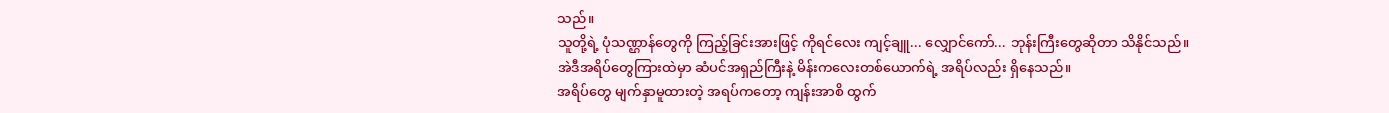သည်။
သူတို့ရဲ့ ပုံသဏ္ဌာန်တွေကို ကြည့်ခြင်းအားဖြင့် ကိုရင်လေး ကျင့်ချူ... လျှောင်ကော်... ဘုန်းကြီးတွေဆိုတာ သိနိုင်သည်။
အဲဒီအရိပ်တွေကြားထဲမှာ ဆံပင်အရှည်ကြီးနဲ့ မိန်းကလေးတစ်ယောက်ရဲ့ အရိပ်လည်း ရှိနေသည်။
အရိပ်တွေ မျက်နှာမူထားတဲ့ အရပ်ကတော့ ကျန်းအာစိ ထွက်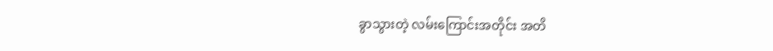ခွာသွားတဲ့ လမ်းကြောင်းအတိုင်း အတိ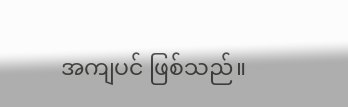အကျပင် ဖြစ်သည်။